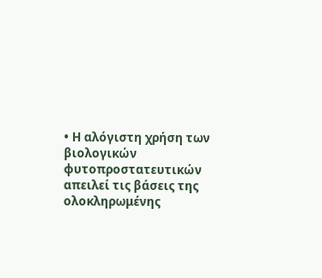• Η αλόγιστη χρήση των βιολογικών φυτοπροστατευτικών απειλεί τις βάσεις της ολοκληρωμένης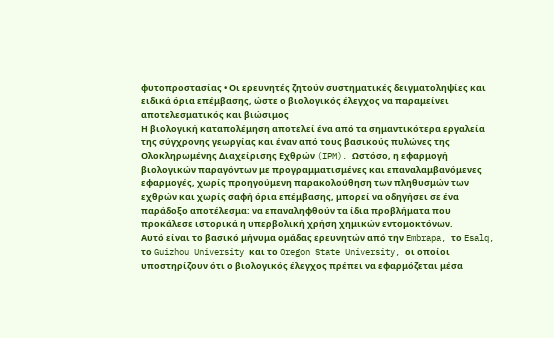φυτοπροστασίας • Οι ερευνητές ζητούν συστηματικές δειγματοληψίες και ειδικά όρια επέμβασης, ώστε ο βιολογικός έλεγχος να παραμείνει αποτελεσματικός και βιώσιμος
Η βιολογική καταπολέμηση αποτελεί ένα από τα σημαντικότερα εργαλεία της σύγχρονης γεωργίας και έναν από τους βασικούς πυλώνες της Ολοκληρωμένης Διαχείρισης Εχθρών (IPM). Ωστόσο, η εφαρμογή βιολογικών παραγόντων με προγραμματισμένες και επαναλαμβανόμενες εφαρμογές, χωρίς προηγούμενη παρακολούθηση των πληθυσμών των εχθρών και χωρίς σαφή όρια επέμβασης, μπορεί να οδηγήσει σε ένα παράδοξο αποτέλεσμα: να επαναληφθούν τα ίδια προβλήματα που προκάλεσε ιστορικά η υπερβολική χρήση χημικών εντομοκτόνων.
Αυτό είναι το βασικό μήνυμα ομάδας ερευνητών από την Embrapa, το Esalq, το Guizhou University και το Oregon State University, οι οποίοι υποστηρίζουν ότι ο βιολογικός έλεγχος πρέπει να εφαρμόζεται μέσα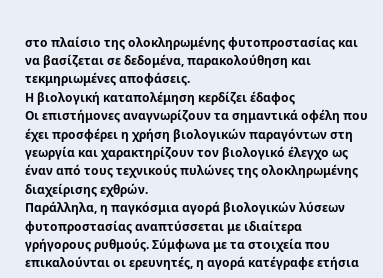στο πλαίσιο της ολοκληρωμένης φυτοπροστασίας και να βασίζεται σε δεδομένα, παρακολούθηση και τεκμηριωμένες αποφάσεις.
Η βιολογική καταπολέμηση κερδίζει έδαφος
Οι επιστήμονες αναγνωρίζουν τα σημαντικά οφέλη που έχει προσφέρει η χρήση βιολογικών παραγόντων στη γεωργία και χαρακτηρίζουν τον βιολογικό έλεγχο ως έναν από τους τεχνικούς πυλώνες της ολοκληρωμένης διαχείρισης εχθρών.
Παράλληλα, η παγκόσμια αγορά βιολογικών λύσεων φυτοπροστασίας αναπτύσσεται με ιδιαίτερα γρήγορους ρυθμούς. Σύμφωνα με τα στοιχεία που επικαλούνται οι ερευνητές, η αγορά κατέγραφε ετήσια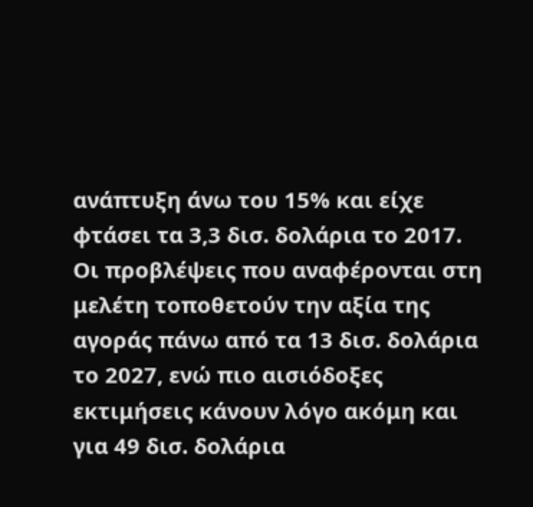ανάπτυξη άνω του 15% και είχε φτάσει τα 3,3 δισ. δολάρια το 2017.
Οι προβλέψεις που αναφέρονται στη μελέτη τοποθετούν την αξία της αγοράς πάνω από τα 13 δισ. δολάρια το 2027, ενώ πιο αισιόδοξες εκτιμήσεις κάνουν λόγο ακόμη και για 49 δισ. δολάρια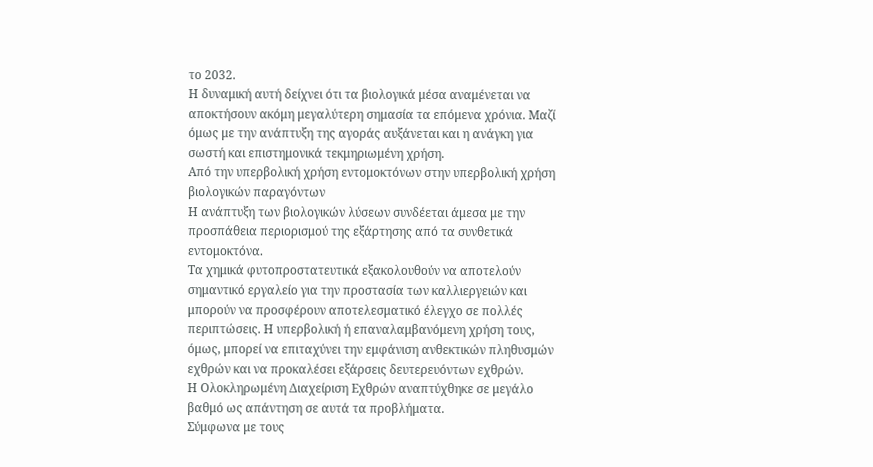το 2032.
Η δυναμική αυτή δείχνει ότι τα βιολογικά μέσα αναμένεται να αποκτήσουν ακόμη μεγαλύτερη σημασία τα επόμενα χρόνια. Μαζί όμως με την ανάπτυξη της αγοράς αυξάνεται και η ανάγκη για σωστή και επιστημονικά τεκμηριωμένη χρήση.
Από την υπερβολική χρήση εντομοκτόνων στην υπερβολική χρήση βιολογικών παραγόντων
Η ανάπτυξη των βιολογικών λύσεων συνδέεται άμεσα με την προσπάθεια περιορισμού της εξάρτησης από τα συνθετικά εντομοκτόνα.
Τα χημικά φυτοπροστατευτικά εξακολουθούν να αποτελούν σημαντικό εργαλείο για την προστασία των καλλιεργειών και μπορούν να προσφέρουν αποτελεσματικό έλεγχο σε πολλές περιπτώσεις. Η υπερβολική ή επαναλαμβανόμενη χρήση τους, όμως, μπορεί να επιταχύνει την εμφάνιση ανθεκτικών πληθυσμών εχθρών και να προκαλέσει εξάρσεις δευτερευόντων εχθρών.
Η Ολοκληρωμένη Διαχείριση Εχθρών αναπτύχθηκε σε μεγάλο βαθμό ως απάντηση σε αυτά τα προβλήματα.
Σύμφωνα με τους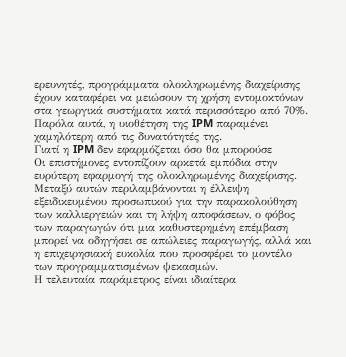ερευνητές, προγράμματα ολοκληρωμένης διαχείρισης έχουν καταφέρει να μειώσουν τη χρήση εντομοκτόνων στα γεωργικά συστήματα κατά περισσότερο από 70%.
Παρόλα αυτά, η υιοθέτηση της IPM παραμένει χαμηλότερη από τις δυνατότητές της.
Γιατί η IPM δεν εφαρμόζεται όσο θα μπορούσε
Οι επιστήμονες εντοπίζουν αρκετά εμπόδια στην ευρύτερη εφαρμογή της ολοκληρωμένης διαχείρισης.
Μεταξύ αυτών περιλαμβάνονται η έλλειψη εξειδικευμένου προσωπικού για την παρακολούθηση των καλλιεργειών και τη λήψη αποφάσεων, ο φόβος των παραγωγών ότι μια καθυστερημένη επέμβαση μπορεί να οδηγήσει σε απώλειες παραγωγής, αλλά και η επιχειρησιακή ευκολία που προσφέρει το μοντέλο των προγραμματισμένων ψεκασμών.
Η τελευταία παράμετρος είναι ιδιαίτερα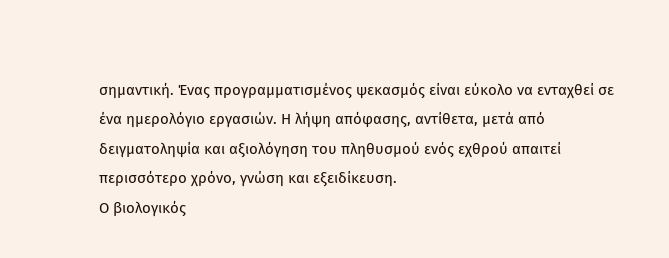σημαντική. Ένας προγραμματισμένος ψεκασμός είναι εύκολο να ενταχθεί σε ένα ημερολόγιο εργασιών. Η λήψη απόφασης, αντίθετα, μετά από δειγματοληψία και αξιολόγηση του πληθυσμού ενός εχθρού απαιτεί περισσότερο χρόνο, γνώση και εξειδίκευση.
Ο βιολογικός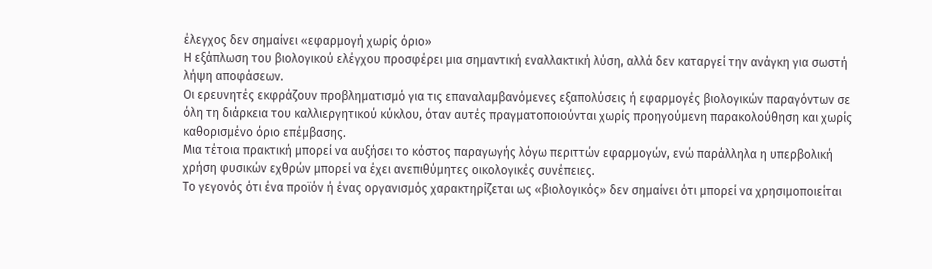έλεγχος δεν σημαίνει «εφαρμογή χωρίς όριο»
Η εξάπλωση του βιολογικού ελέγχου προσφέρει μια σημαντική εναλλακτική λύση, αλλά δεν καταργεί την ανάγκη για σωστή λήψη αποφάσεων.
Οι ερευνητές εκφράζουν προβληματισμό για τις επαναλαμβανόμενες εξαπολύσεις ή εφαρμογές βιολογικών παραγόντων σε όλη τη διάρκεια του καλλιεργητικού κύκλου, όταν αυτές πραγματοποιούνται χωρίς προηγούμενη παρακολούθηση και χωρίς καθορισμένο όριο επέμβασης.
Μια τέτοια πρακτική μπορεί να αυξήσει το κόστος παραγωγής λόγω περιττών εφαρμογών, ενώ παράλληλα η υπερβολική χρήση φυσικών εχθρών μπορεί να έχει ανεπιθύμητες οικολογικές συνέπειες.
Το γεγονός ότι ένα προϊόν ή ένας οργανισμός χαρακτηρίζεται ως «βιολογικός» δεν σημαίνει ότι μπορεί να χρησιμοποιείται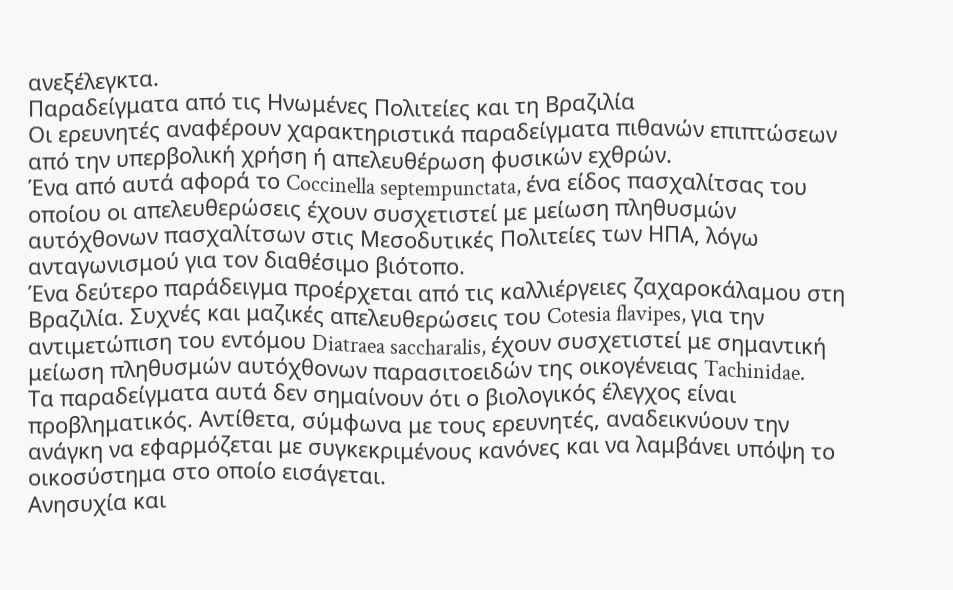ανεξέλεγκτα.
Παραδείγματα από τις Ηνωμένες Πολιτείες και τη Βραζιλία
Οι ερευνητές αναφέρουν χαρακτηριστικά παραδείγματα πιθανών επιπτώσεων από την υπερβολική χρήση ή απελευθέρωση φυσικών εχθρών.
Ένα από αυτά αφορά το Coccinella septempunctata, ένα είδος πασχαλίτσας του οποίου οι απελευθερώσεις έχουν συσχετιστεί με μείωση πληθυσμών αυτόχθονων πασχαλίτσων στις Μεσοδυτικές Πολιτείες των ΗΠΑ, λόγω ανταγωνισμού για τον διαθέσιμο βιότοπο.
Ένα δεύτερο παράδειγμα προέρχεται από τις καλλιέργειες ζαχαροκάλαμου στη Βραζιλία. Συχνές και μαζικές απελευθερώσεις του Cotesia flavipes, για την αντιμετώπιση του εντόμου Diatraea saccharalis, έχουν συσχετιστεί με σημαντική μείωση πληθυσμών αυτόχθονων παρασιτοειδών της οικογένειας Tachinidae.
Τα παραδείγματα αυτά δεν σημαίνουν ότι ο βιολογικός έλεγχος είναι προβληματικός. Αντίθετα, σύμφωνα με τους ερευνητές, αναδεικνύουν την ανάγκη να εφαρμόζεται με συγκεκριμένους κανόνες και να λαμβάνει υπόψη το οικοσύστημα στο οποίο εισάγεται.
Ανησυχία και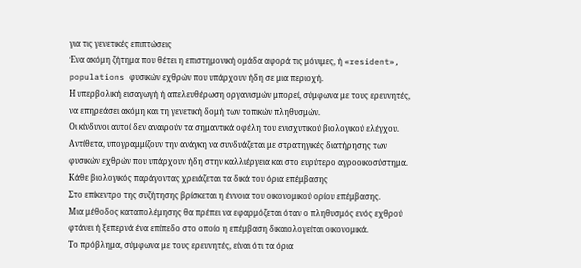για τις γενετικές επιπτώσεις
Ένα ακόμη ζήτημα που θέτει η επιστημονική ομάδα αφορά τις μόνιμες, ή «resident», populations φυσικών εχθρών που υπάρχουν ήδη σε μια περιοχή.
Η υπερβολική εισαγωγή ή απελευθέρωση οργανισμών μπορεί, σύμφωνα με τους ερευνητές, να επηρεάσει ακόμη και τη γενετική δομή των τοπικών πληθυσμών.
Οι κίνδυνοι αυτοί δεν αναιρούν τα σημαντικά οφέλη του ενισχυτικού βιολογικού ελέγχου. Αντίθετα, υπογραμμίζουν την ανάγκη να συνδυάζεται με στρατηγικές διατήρησης των φυσικών εχθρών που υπάρχουν ήδη στην καλλιέργεια και στο ευρύτερο αγροοικοσύστημα.
Κάθε βιολογικός παράγοντας χρειάζεται τα δικά του όρια επέμβασης
Στο επίκεντρο της συζήτησης βρίσκεται η έννοια του οικονομικού ορίου επέμβασης.
Μια μέθοδος καταπολέμησης θα πρέπει να εφαρμόζεται όταν ο πληθυσμός ενός εχθρού φτάνει ή ξεπερνά ένα επίπεδο στο οποίο η επέμβαση δικαιολογείται οικονομικά.
Το πρόβλημα, σύμφωνα με τους ερευνητές, είναι ότι τα όρια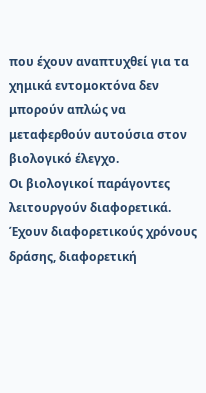που έχουν αναπτυχθεί για τα χημικά εντομοκτόνα δεν μπορούν απλώς να μεταφερθούν αυτούσια στον βιολογικό έλεγχο.
Οι βιολογικοί παράγοντες λειτουργούν διαφορετικά. Έχουν διαφορετικούς χρόνους δράσης, διαφορετική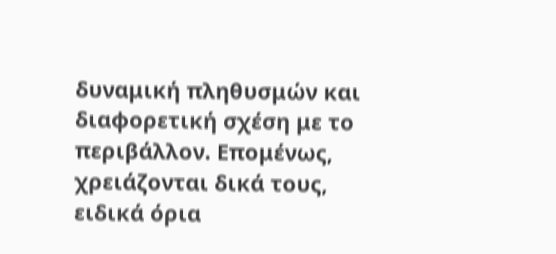δυναμική πληθυσμών και διαφορετική σχέση με το περιβάλλον. Επομένως, χρειάζονται δικά τους, ειδικά όρια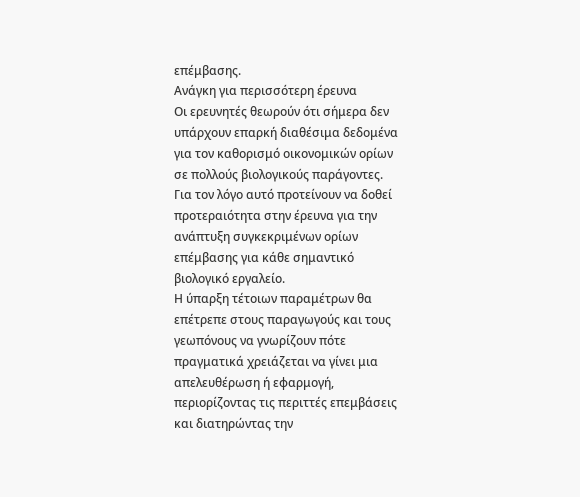επέμβασης.
Ανάγκη για περισσότερη έρευνα
Οι ερευνητές θεωρούν ότι σήμερα δεν υπάρχουν επαρκή διαθέσιμα δεδομένα για τον καθορισμό οικονομικών ορίων σε πολλούς βιολογικούς παράγοντες.
Για τον λόγο αυτό προτείνουν να δοθεί προτεραιότητα στην έρευνα για την ανάπτυξη συγκεκριμένων ορίων επέμβασης για κάθε σημαντικό βιολογικό εργαλείο.
Η ύπαρξη τέτοιων παραμέτρων θα επέτρεπε στους παραγωγούς και τους γεωπόνους να γνωρίζουν πότε πραγματικά χρειάζεται να γίνει μια απελευθέρωση ή εφαρμογή, περιορίζοντας τις περιττές επεμβάσεις και διατηρώντας την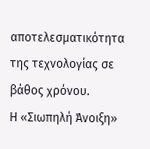αποτελεσματικότητα της τεχνολογίας σε βάθος χρόνου.
Η «Σιωπηλή Άνοιξη»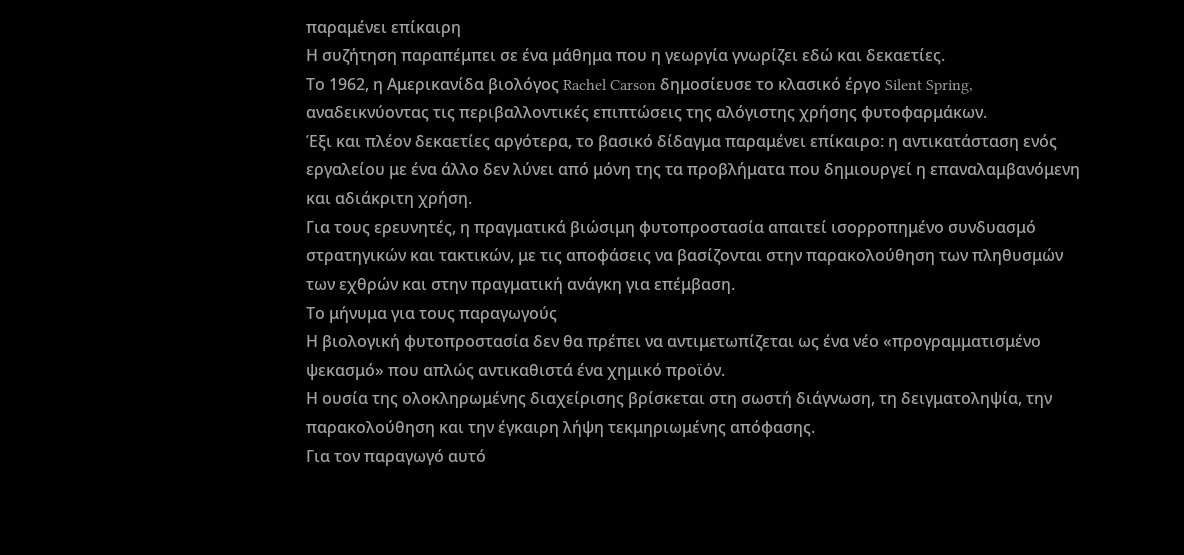παραμένει επίκαιρη
Η συζήτηση παραπέμπει σε ένα μάθημα που η γεωργία γνωρίζει εδώ και δεκαετίες.
Το 1962, η Αμερικανίδα βιολόγος Rachel Carson δημοσίευσε το κλασικό έργο Silent Spring, αναδεικνύοντας τις περιβαλλοντικές επιπτώσεις της αλόγιστης χρήσης φυτοφαρμάκων.
Έξι και πλέον δεκαετίες αργότερα, το βασικό δίδαγμα παραμένει επίκαιρο: η αντικατάσταση ενός εργαλείου με ένα άλλο δεν λύνει από μόνη της τα προβλήματα που δημιουργεί η επαναλαμβανόμενη και αδιάκριτη χρήση.
Για τους ερευνητές, η πραγματικά βιώσιμη φυτοπροστασία απαιτεί ισορροπημένο συνδυασμό στρατηγικών και τακτικών, με τις αποφάσεις να βασίζονται στην παρακολούθηση των πληθυσμών των εχθρών και στην πραγματική ανάγκη για επέμβαση.
Το μήνυμα για τους παραγωγούς
Η βιολογική φυτοπροστασία δεν θα πρέπει να αντιμετωπίζεται ως ένα νέο «προγραμματισμένο ψεκασμό» που απλώς αντικαθιστά ένα χημικό προϊόν.
Η ουσία της ολοκληρωμένης διαχείρισης βρίσκεται στη σωστή διάγνωση, τη δειγματοληψία, την παρακολούθηση και την έγκαιρη λήψη τεκμηριωμένης απόφασης.
Για τον παραγωγό αυτό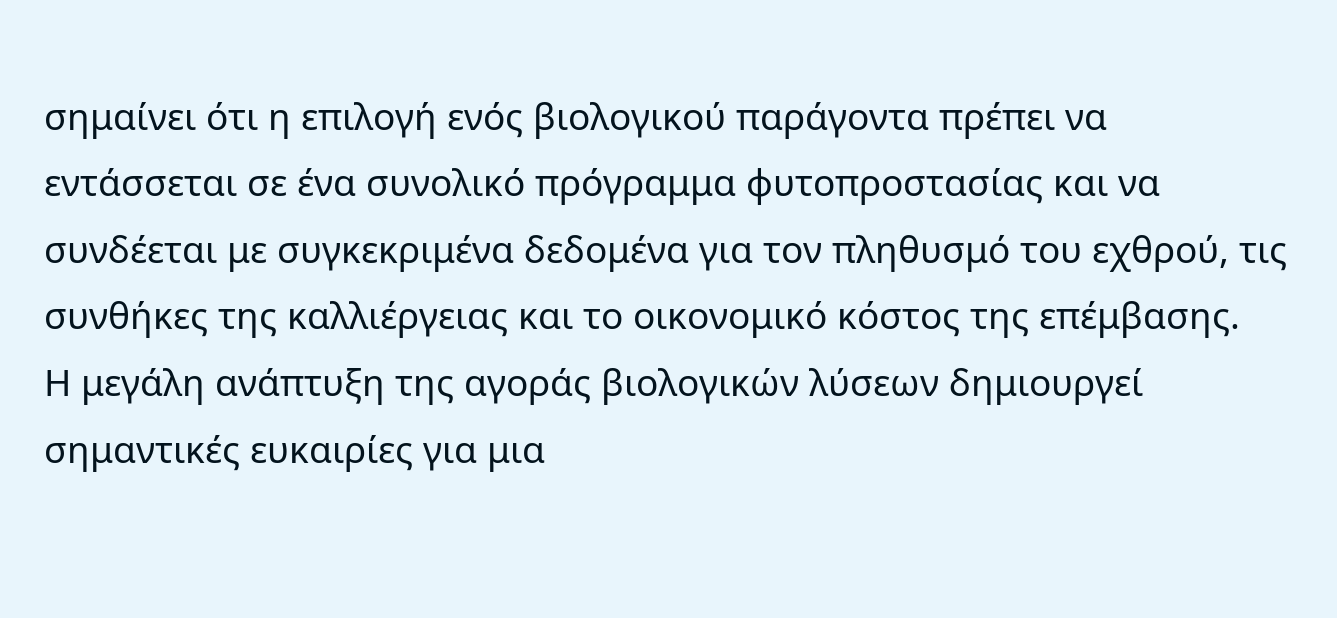σημαίνει ότι η επιλογή ενός βιολογικού παράγοντα πρέπει να εντάσσεται σε ένα συνολικό πρόγραμμα φυτοπροστασίας και να συνδέεται με συγκεκριμένα δεδομένα για τον πληθυσμό του εχθρού, τις συνθήκες της καλλιέργειας και το οικονομικό κόστος της επέμβασης.
Η μεγάλη ανάπτυξη της αγοράς βιολογικών λύσεων δημιουργεί σημαντικές ευκαιρίες για μια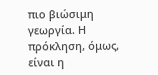πιο βιώσιμη γεωργία. Η πρόκληση, όμως, είναι η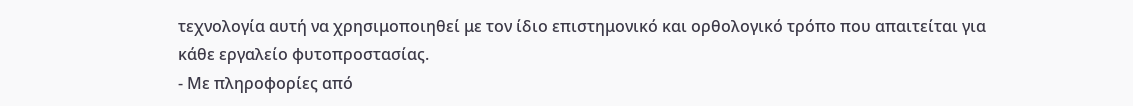τεχνολογία αυτή να χρησιμοποιηθεί με τον ίδιο επιστημονικό και ορθολογικό τρόπο που απαιτείται για κάθε εργαλείο φυτοπροστασίας.
- Με πληροφορίες από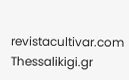revistacultivar.com
Thessalikigi.gr